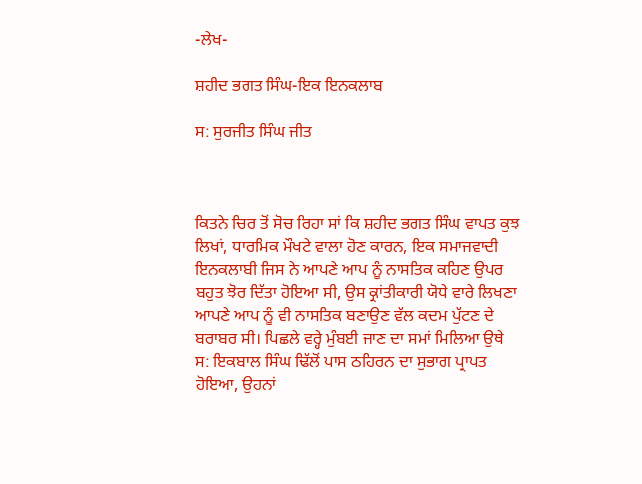-ਲੇਖ-

ਸ਼ਹੀਦ ਭਗਤ ਸਿੰਘ-ਇਕ ਇਨਕਲਾਬ

ਸ: ਸੁਰਜੀਤ ਸਿੰਘ ਜੀਤ



ਕਿਤਨੇ ਚਿਰ ਤੋਂ ਸੋਚ ਰਿਹਾ ਸਾਂ ਕਿ ਸ਼ਹੀਦ ਭਗਤ ਸਿੰਘ ਵਾਪਤ ਕੁਝ ਲਿਖਾਂ, ਧਾਰਮਿਕ ਮੌਖਟੇ ਵਾਲਾ ਹੋਣ ਕਾਰਨ, ਇਕ ਸਮਾਜਵਾਦੀ ਇਨਕਲਾਬੀ ਜਿਸ ਨੇ ਆਪਣੇ ਆਪ ਨੂੰ ਨਾਸਤਿਕ ਕਹਿਣ ਉਪਰ ਬਹੁਤ ਝੋਰ ਦਿੱਤਾ ਹੋਇਆ ਸੀ, ਉਸ ਕ੍ਰਾਂਤੀਕਾਰੀ ਯੋਧੇ ਵਾਰੇ ਲਿਖਣਾ ਆਪਣੇ ਆਪ ਨੂੰ ਵੀ ਨਾਸਤਿਕ ਬਣਾਉਣ ਵੱਲ ਕਦਮ ਪੁੱਟਣ ਦੇ ਬਰਾਬਰ ਸੀ। ਪਿਛਲੇ ਵਰ੍ਹੇ ਮੁੰਬਈ ਜਾਣ ਦਾ ਸਮਾਂ ਮਿਲਿਆ ਉਥੇ ਸ: ਇਕਬਾਲ ਸਿੰਘ ਢਿੱਲੋਂ ਪਾਸ ਠਹਿਰਨ ਦਾ ਸੁਭਾਗ ਪ੍ਰਾਪਤ ਹੋਇਆ, ਉਹਨਾਂ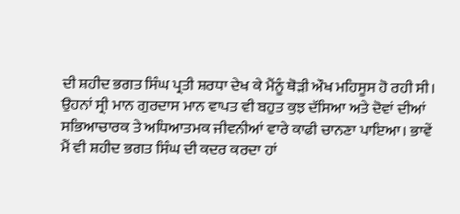ਦੀ ਸ਼ਹੀਦ ਭਗਤ ਸਿੰਘ ਪ੍ਰਤੀ ਸ਼ਰਧਾ ਦੇਖ ਕੇ ਮੈਂਨੂੰ ਥੋੜੀ ਔਖ ਮਹਿਸੂਸ ਹੋ ਰਹੀ ਸੀ। ਉਹਨਾਂ ਸ੍ਰੀ ਮਾਨ ਗੁਰਦਾਸ ਮਾਨ ਵਾਪਤ ਵੀ ਬਹੁਤ ਕੁਝ ਦੱਸਿਆ ਅਤੇ ਦੋਵਾਂ ਦੀਆਂ ਸਭਿਆਚਾਰਕ ਤੇ ਅਧਿਆਤਮਕ ਜੀਵਨੀਆਂ ਵਾਰੇ ਕਾਫੀ ਚਾਨਣਾ ਪਾਇਆ। ਭਾਵੇਂ ਮੈਂ ਵੀ ਸ਼ਹੀਦ ਭਗਤ ਸਿੰਘ ਦੀ ਕਦਰ ਕਰਦਾ ਹਾਂ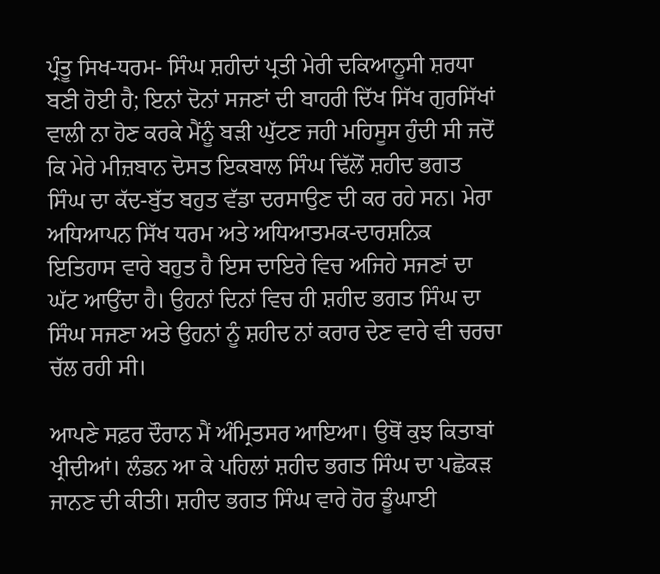ਪ੍ਰੰਤੂ ਸਿਖ-ਧਰਮ- ਸਿੰਘ ਸ਼ਹੀਦਾਂ ਪ੍ਰਤੀ ਮੇਰੀ ਦਕਿਆਨੂਸੀ ਸ਼ਰਧਾ ਬਣੀ ਹੋਈ ਹੈ; ਇਨਾਂ ਦੋਨਾਂ ਸਜਣਾਂ ਦੀ ਬਾਹਰੀ ਦਿੱਖ ਸਿੱਖ ਗੁਰਸਿੱਖਾਂ ਵਾਲੀ ਨਾ ਹੋਣ ਕਰਕੇ ਮੈਂਨੂੰ ਬੜੀ ਘੁੱਟਣ ਜਹੀ ਮਹਿਸੂਸ ਹੁੰਦੀ ਸੀ ਜਦੋਂ ਕਿ ਮੇਰੇ ਮੀਜ਼ਬਾਨ ਦੋਸਤ ਇਕਬਾਲ ਸਿੰਘ ਢਿੱਲੋਂ ਸ਼ਹੀਦ ਭਗਤ ਸਿੰਘ ਦਾ ਕੱਦ-ਬੁੱਤ ਬਹੁਤ ਵੱਡਾ ਦਰਸਾਉਣ ਦੀ ਕਰ ਰਹੇ ਸਨ। ਮੇਰਾ ਅਧਿਆਪਨ ਸਿੱਖ ਧਰਮ ਅਤੇ ਅਧਿਆਤਮਕ-ਦਾਰਸ਼ਨਿਕ ਇਤਿਹਾਸ ਵਾਰੇ ਬਹੁਤ ਹੈ ਇਸ ਦਾਇਰੇ ਵਿਚ ਅਜਿਹੇ ਸਜਣਾਂ ਦਾ ਘੱਟ ਆਉਂਦਾ ਹੈ। ਉਹਨਾਂ ਦਿਨਾਂ ਵਿਚ ਹੀ ਸ਼ਹੀਦ ਭਗਤ ਸਿੰਘ ਦਾ ਸਿੰਘ ਸਜਣਾ ਅਤੇ ਉਹਨਾਂ ਨੂੰ ਸ਼ਹੀਦ ਨਾਂ ਕਰਾਰ ਦੇਣ ਵਾਰੇ ਵੀ ਚਰਚਾ ਚੱਲ ਰਹੀ ਸੀ।

ਆਪਣੇ ਸਫ਼ਰ ਦੌਰਾਨ ਮੈਂ ਅੰਮ੍ਰਿਤਸਰ ਆਇਆ। ਉਥੋਂ ਕੁਝ ਕਿਤਾਬਾਂ ਖ੍ਰੀਦੀਆਂ। ਲੰਡਨ ਆ ਕੇ ਪਹਿਲਾਂ ਸ਼ਹੀਦ ਭਗਤ ਸਿੰਘ ਦਾ ਪਛੋਕੜ ਜਾਨਣ ਦੀ ਕੀਤੀ। ਸ਼ਹੀਦ ਭਗਤ ਸਿੰਘ ਵਾਰੇ ਹੋਰ ਡੂੰਘਾਈ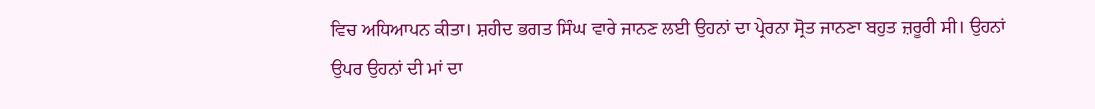ਵਿਚ ਅਧਿਆਪਨ ਕੀਤਾ। ਸ਼ਹੀਦ ਭਗਤ ਸਿੰਘ ਵਾਰੇ ਜਾਨਣ ਲਈ ਉਹਨਾਂ ਦਾ ਪ੍ਰੇਰਨਾ ਸ੍ਰੋਤ ਜਾਨਣਾ ਬਹੁਤ ਜ਼ਰੂਰੀ ਸੀ। ਉਹਨਾਂ ਉਪਰ ਉਹਨਾਂ ਦੀ ਮਾਂ ਦਾ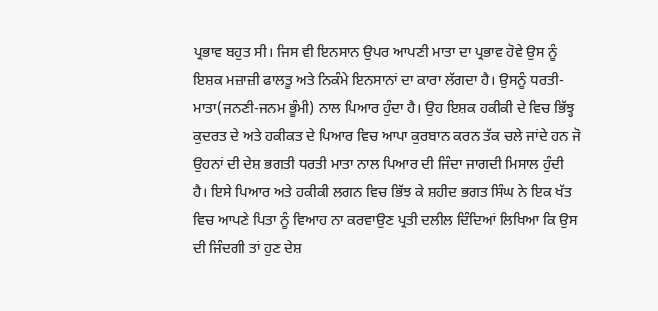ਪ੍ਰਭਾਵ ਬਹੁਤ ਸੀ। ਜਿਸ ਵੀ ਇਨਸਾਨ ਉਪਰ ਆਪਣੀ ਮਾਤਾ ਦਾ ਪ੍ਰਭਾਵ ਹੋਵੇ ਉਸ ਨੂੰ ਇਸ਼ਕ ਮਜ਼ਾਜ਼ੀ ਫਾਲਤੂ ਅਤੇ ਨਿਕੰਮੇ ਇਨਸਾਨਾਂ ਦਾ ਕਾਰਾ ਲੱਗਦਾ ਹੈ। ਉਸਨੂੰ ਧਰਤੀ-ਮਾਤਾ(ਜਨਣੀ-ਜਨਮ ਭੂੰਮੀ) ਨਾਲ ਪਿਆਰ ਹੁੰਦਾ ਹੈ। ਉਹ ਇਸ਼ਕ ਹਕੀਕੀ ਦੇ ਵਿਚ ਭਿੱਝ੍ਹ ਕੁਦਰਤ ਦੇ ਅਤੇ ਹਕੀਕਤ ਦੇ ਪਿਆਰ ਵਿਚ ਆਪਾ ਕੁਰਬਾਨ ਕਰਨ ਤੱਕ ਚਲੇ ਜਾਂਦੇ ਹਨ ਜੋ ਉਹਨਾਂ ਦੀ ਦੇਸ਼ ਭਗਤੀ ਧਰਤੀ ਮਾਤਾ ਨਾਲ ਪਿਆਰ ਦੀ ਜਿੰਦਾ ਜਾਗਦੀ ਮਿਸਾਲ ਹੁੰਦੀ ਹੈ। ਇਸੇ ਪਿਆਰ ਅਤੇ ਹਕੀਕੀ ਲਗਨ ਵਿਚ ਭਿੱਝ ਕੇ ਸ਼ਹੀਦ ਭਗਤ ਸਿੰਘ ਨੇ ਇਕ ਖੱਤ ਵਿਚ ਆਪਣੇ ਪਿਤਾ ਨੂੰ ਵਿਆਹ ਨਾ ਕਰਵਾਉਣ ਪ੍ਰਤੀ ਦਲੀਲ ਦਿੰਦਿਆਂ ਲਿਖਿਆ ਕਿ ਉਸ ਦੀ ਜਿੰਦਗੀ ਤਾਂ ਹੁਣ ਦੇਸ਼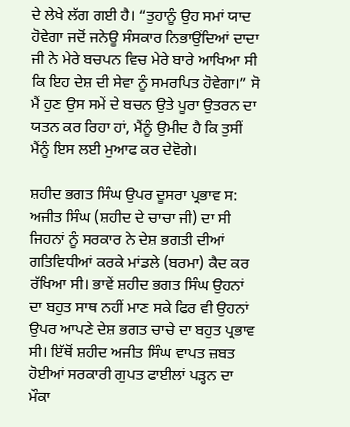ਦੇ ਲੇਖੇ ਲੱਗ ਗਈ ਹੈ। “ਤੁਹਾਨੂੰ ਉਹ ਸਮਾਂ ਯਾਦ ਹੋਵੇਗਾ ਜਦੋਂ ਜਨੇਊ ਸੰਸਕਾਰ ਨਿਭਾਉਂਦਿਆਂ ਦਾਦਾ ਜੀ ਨੇ ਮੇਰੇ ਬਚਪਨ ਵਿਚ ਮੇਰੇ ਬਾਰੇ ਆਖਿਆ ਸੀ ਕਿ ਇਹ ਦੇਸ਼ ਦੀ ਸੇਵਾ ਨੂੰ ਸਮਰਪਿਤ ਹੋਵੇਗਾ।” ਸੋ ਮੈਂ ਹੁਣ ਉਸ ਸਮੇਂ ਦੇ ਬਚਨ ਉਤੇ ਪੂਰਾ ਉਤਰਨ ਦਾ ਯਤਨ ਕਰ ਰਿਹਾ ਹਾਂ, ਮੈਂਨੂੰ ਉਮੀਦ ਹੈ ਕਿ ਤੁਸੀਂ ਮੈਂਨੂੰ ਇਸ ਲਈ ਮੁਆਫ ਕਰ ਦੇਵੋਗੇ।

ਸ਼ਹੀਦ ਭਗਤ ਸਿੰਘ ਉਪਰ ਦੂਸਰਾ ਪ੍ਰਭਾਵ ਸ: ਅਜੀਤ ਸਿੰਘ (ਸ਼ਹੀਦ ਦੇ ਚਾਚਾ ਜੀ) ਦਾ ਸੀ ਜਿਹਨਾਂ ਨੂੰ ਸਰਕਾਰ ਨੇ ਦੇਸ਼ ਭਗਤੀ ਦੀਆਂ ਗਤਿਵਿਧੀਆਂ ਕਰਕੇ ਮਾਂਡਲੇ (ਬਰਮਾ) ਕੈਦ ਕਰ ਰੱਖਿਆ ਸੀ। ਭਾਵੇਂ ਸ਼ਹੀਦ ਭਗਤ ਸਿੰਘ ਉਹਨਾਂ ਦਾ ਬਹੁਤ ਸਾਥ ਨਹੀਂ ਮਾਣ ਸਕੇ ਫਿਰ ਵੀ ਉਹਨਾਂ ਉਪਰ ਆਪਣੇ ਦੇਸ਼ ਭਗਤ ਚਾਚੇ ਦਾ ਬਹੁਤ ਪ੍ਰਭਾਵ ਸੀ। ਇੱਥੋਂ ਸ਼ਹੀਦ ਅਜੀਤ ਸਿੰਘ ਵਾਪਤ ਜ਼ਬਤ ਹੋਈਆਂ ਸਰਕਾਰੀ ਗੁਪਤ ਫਾਈਲਾਂ ਪੜ੍ਹਨ ਦਾ ਮੌਕਾ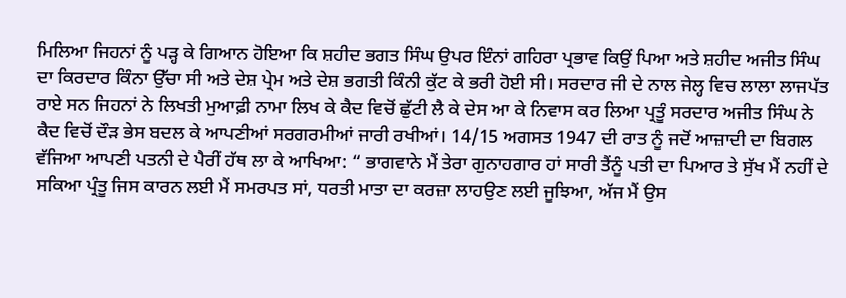ਮਿਲਿਆ ਜਿਹਨਾਂ ਨੂੰ ਪੜ੍ਹ ਕੇ ਗਿਆਨ ਹੋਇਆ ਕਿ ਸ਼ਹੀਦ ਭਗਤ ਸਿੰਘ ਉਪਰ ਇੰਨਾਂ ਗਹਿਰਾ ਪ੍ਰਭਾਵ ਕਿਉਂ ਪਿਆ ਅਤੇ ਸ਼ਹੀਦ ਅਜੀਤ ਸਿੰਘ ਦਾ ਕਿਰਦਾਰ ਕਿੰਨਾ ਉੱਚਾ ਸੀ ਅਤੇ ਦੇਸ਼ ਪ੍ਰੇਮ ਅਤੇ ਦੇਸ਼ ਭਗਤੀ ਕਿੰਨੀ ਕੁੱਟ ਕੇ ਭਰੀ ਹੋਈ ਸੀ। ਸਰਦਾਰ ਜੀ ਦੇ ਨਾਲ ਜੇਲ੍ਹ ਵਿਚ ਲਾਲਾ ਲਾਜਪੱਤ ਰਾਏ ਸਨ ਜਿਹਨਾਂ ਨੇ ਲਿਖਤੀ ਮੁਆਫ਼ੀ ਨਾਮਾ ਲਿਖ ਕੇ ਕੈਦ ਵਿਚੋਂ ਛੁੱਟੀ ਲੈ ਕੇ ਦੇਸ ਆ ਕੇ ਨਿਵਾਸ ਕਰ ਲਿਆ ਪ੍ਰਤੂੰ ਸਰਦਾਰ ਅਜੀਤ ਸਿੰਘ ਨੇ ਕੈਦ ਵਿਚੋਂ ਦੌੜ ਭੇਸ ਬਦਲ ਕੇ ਆਪਣੀਆਂ ਸਰਗਰਮੀਆਂ ਜਾਰੀ ਰਖੀਆਂ। 14/15 ਅਗਸਤ 1947 ਦੀ ਰਾਤ ਨੂੰ ਜਦੋਂ ਆਜ਼ਾਦੀ ਦਾ ਬਿਗਲ ਵੱਜਿਆ ਆਪਣੀ ਪਤਨੀ ਦੇ ਪੈਰੀਂ ਹੱਥ ਲਾ ਕੇ ਆਖਿਆ: “ ਭਾਗਵਾਨੇ ਮੈਂ ਤੇਰਾ ਗੁਨਾਹਗਾਰ ਹਾਂ ਸਾਰੀ ਤੈਂਨੂੰ ਪਤੀ ਦਾ ਪਿਆਰ ਤੇ ਸੁੱਖ ਮੈਂ ਨਹੀਂ ਦੇ ਸਕਿਆ ਪ੍ਰੰਤੂ ਜਿਸ ਕਾਰਨ ਲਈ ਮੈਂ ਸਮਰਪਤ ਸਾਂ, ਧਰਤੀ ਮਾਤਾ ਦਾ ਕਰਜ਼ਾ ਲਾਹਉਣ ਲਈ ਜੂਝਿਆ, ਅੱਜ ਮੈਂ ਉਸ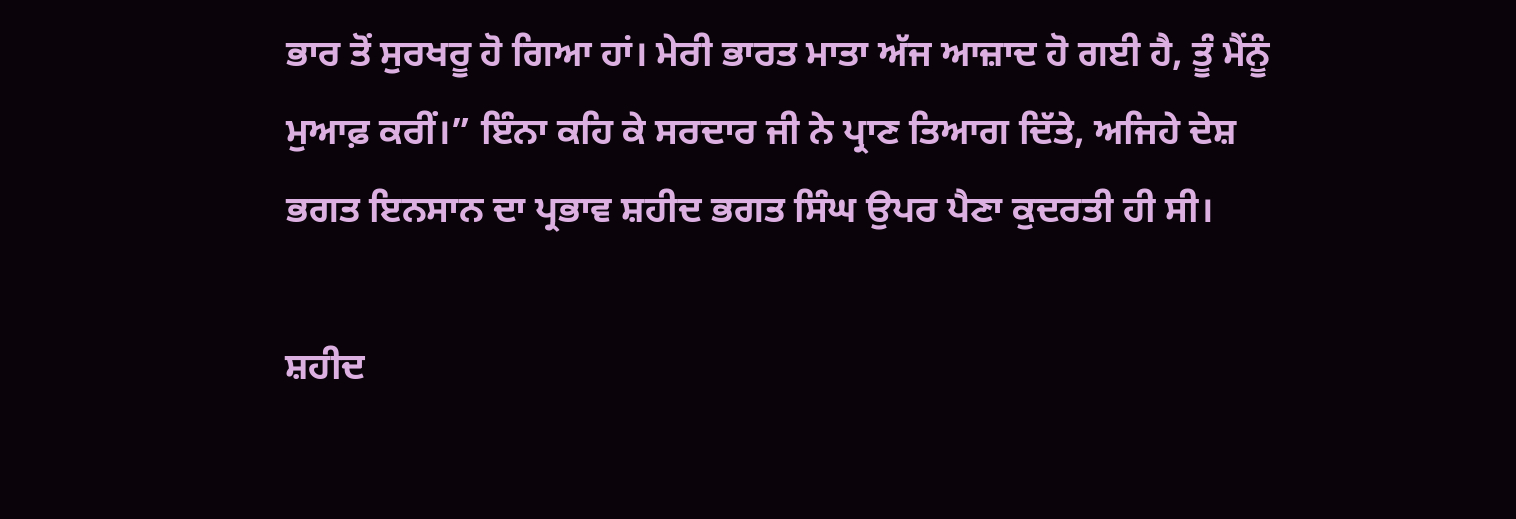ਭਾਰ ਤੋਂ ਸੁਰਖਰੂ ਹੋ ਗਿਆ ਹਾਂ। ਮੇਰੀ ਭਾਰਤ ਮਾਤਾ ਅੱਜ ਆਜ਼ਾਦ ਹੋ ਗਈ ਹੈ, ਤੂੰ ਮੈਂਨੂੰ ਮੁਆਫ਼ ਕਰੀਂ।” ਇੰਨਾ ਕਹਿ ਕੇ ਸਰਦਾਰ ਜੀ ਨੇ ਪ੍ਰਾਣ ਤਿਆਗ ਦਿੱਤੇ, ਅਜਿਹੇ ਦੇਸ਼ ਭਗਤ ਇਨਸਾਨ ਦਾ ਪ੍ਰਭਾਵ ਸ਼ਹੀਦ ਭਗਤ ਸਿੰਘ ਉਪਰ ਪੈਣਾ ਕੁਦਰਤੀ ਹੀ ਸੀ।

ਸ਼ਹੀਦ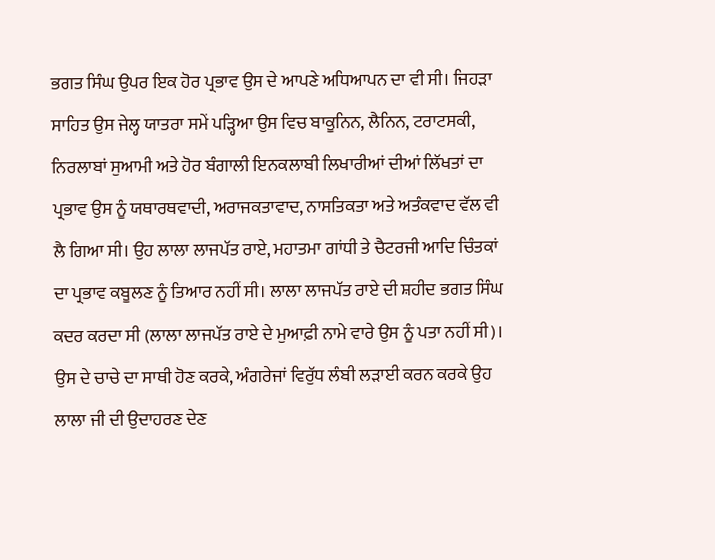ਭਗਤ ਸਿੰਘ ਉਪਰ ਇਕ ਹੋਰ ਪ੍ਰਭਾਵ ਉਸ ਦੇ ਆਪਣੇ ਅਧਿਆਪਨ ਦਾ ਵੀ ਸੀ। ਜਿਹੜਾ ਸਾਹਿਤ ਉਸ ਜੇਲ੍ਹ ਯਾਤਰਾ ਸਮੇਂ ਪੜ੍ਹਿਆ ਉਸ ਵਿਚ ਬਾਕੂਨਿਨ, ਲੈਨਿਨ, ਟਰਾਟਸਕੀ, ਨਿਰਲਾਬਾਂ ਸੁਆਮੀ ਅਤੇ ਹੋਰ ਬੰਗਾਲੀ ਇਨਕਲਾਬੀ ਲਿਖਾਰੀਆਂ ਦੀਆਂ ਲਿੱਖਤਾਂ ਦਾ ਪ੍ਰਭਾਵ ਉਸ ਨੂੰ ਯਥਾਰਥਵਾਦੀ, ਅਰਾਜਕਤਾਵਾਦ, ਨਾਸਤਿਕਤਾ ਅਤੇ ਅਤੰਕਵਾਦ ਵੱਲ ਵੀ ਲੈ ਗਿਆ ਸੀ। ਉਹ ਲਾਲਾ ਲਾਜਪੱਤ ਰਾਏ, ਮਹਾਤਮਾ ਗਾਂਧੀ ਤੇ ਚੈਟਰਜੀ ਆਦਿ ਚਿੰਤਕਾਂ ਦਾ ਪ੍ਰਭਾਵ ਕਬੂਲਣ ਨੂੰ ਤਿਆਰ ਨਹੀਂ ਸੀ। ਲਾਲਾ ਲਾਜਪੱਤ ਰਾਏ ਦੀ ਸ਼ਹੀਦ ਭਗਤ ਸਿੰਘ ਕਦਰ ਕਰਦਾ ਸੀ (ਲਾਲਾ ਲਾਜਪੱਤ ਰਾਏ ਦੇ ਮੁਆਫ਼ੀ ਨਾਮੇ ਵਾਰੇ ਉਸ ਨੂੰ ਪਤਾ ਨਹੀਂ ਸੀ)। ਉਸ ਦੇ ਚਾਚੇ ਦਾ ਸਾਥੀ ਹੋਣ ਕਰਕੇ, ਅੰਗਰੇਜਾਂ ਵਿਰੁੱਧ ਲੰਬੀ ਲੜਾਈ ਕਰਨ ਕਰਕੇ ਉਹ ਲਾਲਾ ਜੀ ਦੀ ਉਦਾਹਰਣ ਦੇਣ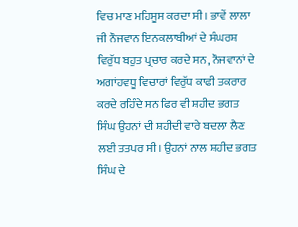ਵਿਚ ਮਾਣ ਮਹਿਸੂਸ ਕਰਦਾ ਸੀ। ਭਾਵੇਂ ਲਾਲਾ ਜੀ ਨੌਜਵਾਨ ਇਨਕਲਾਬੀਆਂ ਦੇ ਸੰਘਰਸ਼ ਵਿਰੁੱਧ ਬਹੁਤ ਪ੍ਰਚਾਰ ਕਰਦੇ ਸਨ, ਨੌਜਵਾਨਾਂ ਦੇ ਅਗਾਂਹਵਧੂ ਵਿਚਾਰਾਂ ਵਿਰੁੱਧ ਕਾਫੀ ਤਕਰਾਰ ਕਰਦੇ ਰਹਿੰਦੇ ਸਨ ਫਿਰ ਵੀ ਸ਼ਹੀਦ ਭਗਤ ਸਿੰਘ ਉਹਨਾਂ ਦੀ ਸ਼ਹੀਦੀ ਵਾਰੇ ਬਦਲਾ ਲੈਣ ਲਈ ਤਤਪਰ ਸੀ। ਉਹਨਾਂ ਨਾਲ ਸ਼ਹੀਦ ਭਗਤ ਸਿੰਘ ਦੇ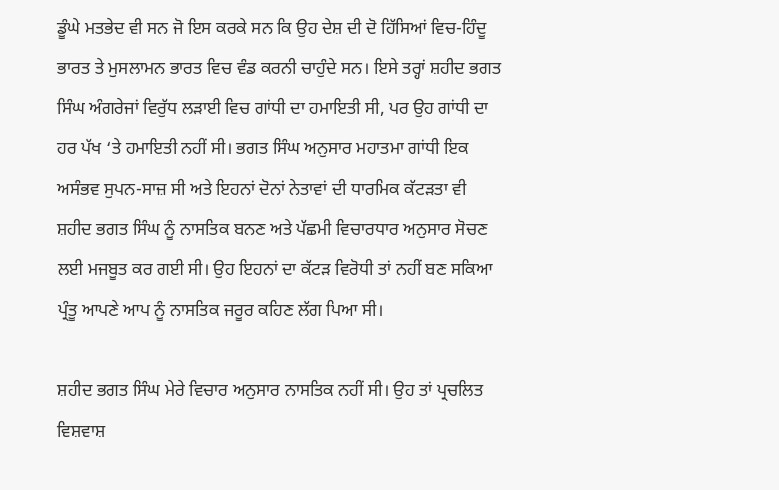ਡੂੰਘੇ ਮਤਭੇਦ ਵੀ ਸਨ ਜੋ ਇਸ ਕਰਕੇ ਸਨ ਕਿ ਉਹ ਦੇਸ਼ ਦੀ ਦੋ ਹਿੱਸਿਆਂ ਵਿਚ-ਹਿੰਦੂ ਭਾਰਤ ਤੇ ਮੁਸਲਾਮਨ ਭਾਰਤ ਵਿਚ ਵੰਡ ਕਰਨੀ ਚਾਹੁੰਦੇ ਸਨ। ਇਸੇ ਤਰ੍ਹਾਂ ਸ਼ਹੀਦ ਭਗਤ ਸਿੰਘ ਅੰਗਰੇਜਾਂ ਵਿਰੁੱਧ ਲੜਾਈ ਵਿਚ ਗਾਂਧੀ ਦਾ ਹਮਾਇਤੀ ਸੀ, ਪਰ ਉਹ ਗਾਂਧੀ ਦਾ ਹਰ ਪੱਖ ‘ਤੇ ਹਮਾਇਤੀ ਨਹੀਂ ਸੀ। ਭਗਤ ਸਿੰਘ ਅਨੁਸਾਰ ਮਹਾਤਮਾ ਗਾਂਧੀ ਇਕ ਅਸੰਭਵ ਸੁਪਨ-ਸਾਜ਼ ਸੀ ਅਤੇ ਇਹਨਾਂ ਦੋਨਾਂ ਨੇਤਾਵਾਂ ਦੀ ਧਾਰਮਿਕ ਕੱਟੜਤਾ ਵੀ ਸ਼ਹੀਦ ਭਗਤ ਸਿੰਘ ਨੂੰ ਨਾਸਤਿਕ ਬਨਣ ਅਤੇ ਪੱਛਮੀ ਵਿਚਾਰਧਾਰ ਅਨੁਸਾਰ ਸੋਚਣ ਲਈ ਮਜਬੂਤ ਕਰ ਗਈ ਸੀ। ਉਹ ਇਹਨਾਂ ਦਾ ਕੱਟੜ ਵਿਰੋਧੀ ਤਾਂ ਨਹੀਂ ਬਣ ਸਕਿਆ ਪ੍ਰੰਤੂ ਆਪਣੇ ਆਪ ਨੂੰ ਨਾਸਤਿਕ ਜਰੂਰ ਕਹਿਣ ਲੱਗ ਪਿਆ ਸੀ।

ਸ਼ਹੀਦ ਭਗਤ ਸਿੰਘ ਮੇਰੇ ਵਿਚਾਰ ਅਨੁਸਾਰ ਨਾਸਤਿਕ ਨਹੀਂ ਸੀ। ਉਹ ਤਾਂ ਪ੍ਰਚਲਿਤ ਵਿਸ਼ਵਾਸ਼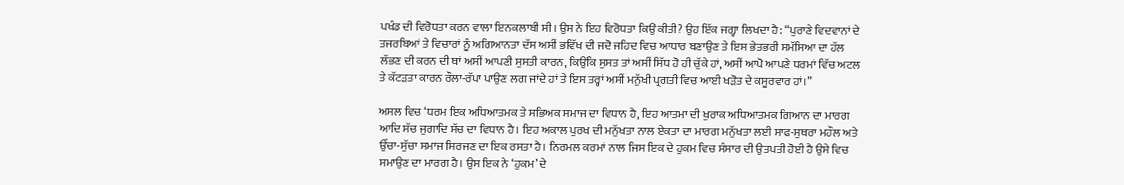ਪਖੰਡ ਦੀ ਵਿਰੋਧਤਾ ਕਰਨ ਵਾਲਾ ਇਨਕਲਾਬੀ ਸੀ। ਉਸ ਨੇ ਇਹ ਵਿਰੋਧਤਾ ਕਿਉਂ ਕੀਤੀ? ਉਹ ਇੱਕ ਜਗ੍ਹਾ ਲਿਖਦਾ ਹੈ: “ਪੁਰਾਣੇ ਵਿਦਵਾਨਾਂ ਦੇ ਤਜਰਬਿਆਂ ਤੇ ਵਿਚਾਰਾਂ ਨੂੰ ਅਗਿਆਨਤਾ ਦੱਸ ਅਸੀਂ ਭਵਿੱਖ ਦੀ ਜਦੋ ਜਹਿਦ ਵਿਚ ਆਧਾਰ ਬਣਾਉਣ ਤੇ ਇਸ ਭੇਤਭਰੀ ਸਮੱਸਿਆ ਦਾ ਹੱਲ ਲੱਭਣ ਦੀ ਕਰਨ ਦੀ ਥਾਂ ਅਸੀਂ ਆਪਣੀ ਸੁਸਤੀ ਕਾਰਨ, ਕਿਉਂਕਿ ਸੁਸਤ ਤਾਂ ਅਸੀਂ ਸਿੱਧ ਹੋ ਹੀ ਚੁੱਕੇ ਹਾਂ, ਅਸੀਂ ਆਪੋ ਆਪਣੇ ਧਰਮਾਂ ਵਿੱਚ ਅਟਲ ਤੇ ਕੱਟੜਤਾ ਕਾਰਨ ਰੌਲਾ-ਰੱਪਾ ਪਾਉਣ ਲਗ ਜਾਂਦੇ ਹਾਂ ਤੇ ਇਸ ਤਰ੍ਹਾਂ ਅਸੀਂ ਮਨੁੱਖੀ ਪ੍ਰਗਤੀ ਵਿਚ ਆਈ ਖੜੋਤ ਦੇ ਕਸੂਰਵਾਰ ਹਾਂ।”

ਅਸਲ ਵਿਚ ‘ਧਰਮ ਇਕ ਅਧਿਆਤਮਕ ਤੇ ਸਭਿਅਕ ਸਮਾਜ ਦਾ ਵਿਧਾਨ ਹੈ, ਇਹ ਆਤਮਾ ਦੀ ਖੁਰਾਕ ਅਧਿਆਤਮਕ ਗਿਆਨ ਦਾ ਮਾਰਗ ਆਦਿ ਸੱਚ ਜੁਗਾਦਿ ਸੱਚ ਦਾ ਵਿਧਾਨ ਹੈ। ਇਹ ਅਕਾਲ ਪੁਰਖ ਦੀ ਮਨੁੱਖਤਾ ਨਾਲ ਏਕਤਾ ਦਾ ਮਾਰਗ ਮਨੁੱਖਤਾ ਲਈ ਸਾਫ-ਸੁਥਰਾ ਮਹੌਲ ਅਤੇ ਉੱਚਾ-ਸੁੱਚਾ ਸਮਾਜ ਸਿਰਜਣ ਦਾ ਇਕ ਰਸਤਾ ਹੈ। ਨਿਰਮਲ ਕਰਮਾਂ ਨਾਲ ਜਿਸ ਇਕ ਦੇ ਹੁਕਮ ਵਿਚ ਸੰਸਾਰ ਦੀ ਉਤਪਤੀ ਹੋਈ ਹੈ ਉਸੇ ਵਿਚ ਸਮਾਉਣ ਦਾ ਮਾਰਗ ਹੈ। ਉਸ ਇਕ ਨੇ ‘ਹੁਕਮ’ ਦੇ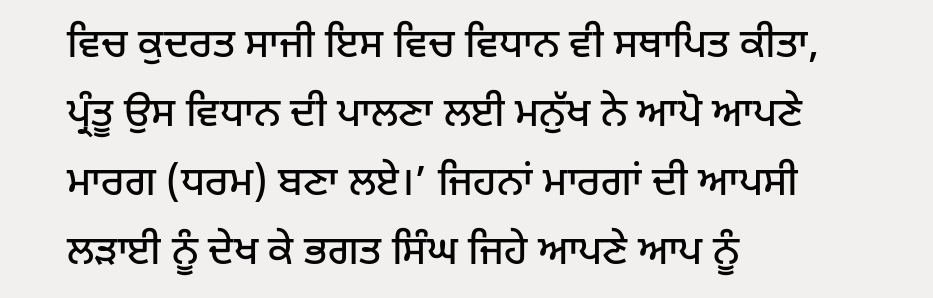ਵਿਚ ਕੁਦਰਤ ਸਾਜੀ ਇਸ ਵਿਚ ਵਿਧਾਨ ਵੀ ਸਥਾਪਿਤ ਕੀਤਾ, ਪ੍ਰੰਤੂ ਉਸ ਵਿਧਾਨ ਦੀ ਪਾਲਣਾ ਲਈ ਮਨੁੱਖ ਨੇ ਆਪੋ ਆਪਣੇ ਮਾਰਗ (ਧਰਮ) ਬਣਾ ਲਏ।’ ਜਿਹਨਾਂ ਮਾਰਗਾਂ ਦੀ ਆਪਸੀ ਲੜਾਈ ਨੂੰ ਦੇਖ ਕੇ ਭਗਤ ਸਿੰਘ ਜਿਹੇ ਆਪਣੇ ਆਪ ਨੂੰ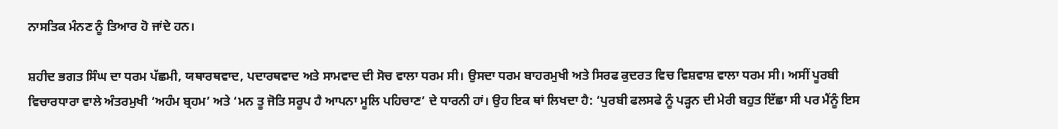ਨਾਸਤਿਕ ਮੰਨਣ ਨੂੰ ਤਿਆਰ ਹੋ ਜਾਂਦੇ ਹਨ।

ਸ਼ਹੀਦ ਭਗਤ ਸਿੰਘ ਦਾ ਧਰਮ ਪੱਛਮੀ, ਯਥਾਰਥਵਾਦ, ਪਦਾਰਥਵਾਦ ਅਤੇ ਸਾਮਵਾਦ ਦੀ ਸੋਚ ਵਾਲਾ ਧਰਮ ਸੀ। ਉਸਦਾ ਧਰਮ ਬਾਹਰਮੁਖੀ ਅਤੇ ਸਿਰਫ ਕੁਦਰਤ ਵਿਚ ਵਿਸ਼ਵਾਸ਼ ਵਾਲਾ ਧਰਮ ਸੀ। ਅਸੀਂ ਪੂਰਬੀ ਵਿਚਾਰਧਾਰਾ ਵਾਲੇ ਅੰਤਰਮੁਖੀ ‘ਅਹੰਮ ਬ੍ਰਹਮ’ ਅਤੇ ‘ਮਨ ਤੂ ਜੋਤਿ ਸਰੂਪ ਹੈ ਆਪਨਾ ਮੂਲਿ ਪਹਿਚਾਣ’ ਦੇ ਧਾਰਨੀ ਹਾਂ। ਉਹ ਇਕ ਥਾਂ ਲਿਖਦਾ ਹੈ: ‘ਪੁਰਬੀ ਫਲਸਫੇ ਨੂੰ ਪੜ੍ਹਨ ਦੀ ਮੇਰੀ ਬਹੁਤ ਇੱਛਾ ਸੀ ਪਰ ਮੈਂਨੂੰ ਇਸ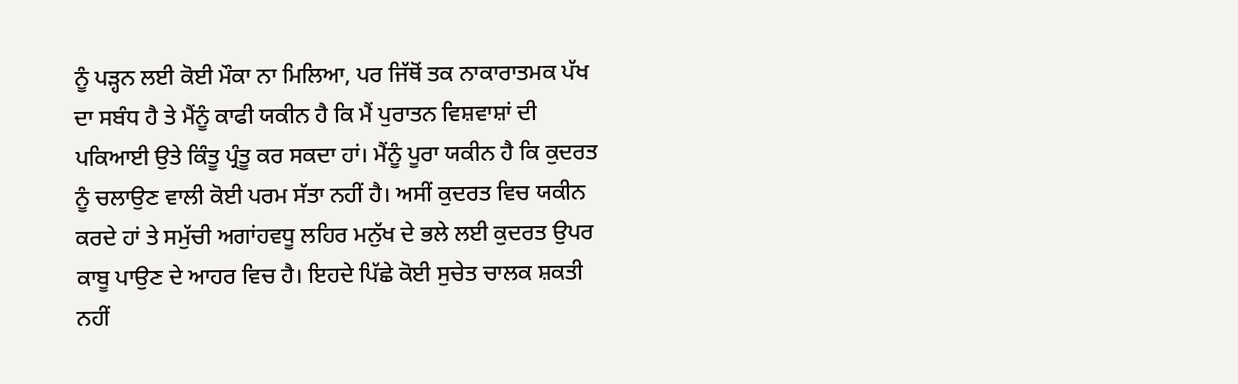ਨੂੰ ਪੜ੍ਹਨ ਲਈ ਕੋਈ ਮੌਕਾ ਨਾ ਮਿਲਿਆ, ਪਰ ਜਿੱਥੋਂ ਤਕ ਨਾਕਾਰਾਤਮਕ ਪੱਖ ਦਾ ਸਬੰਧ ਹੈ ਤੇ ਮੈਂਨੂੰ ਕਾਫੀ ਯਕੀਨ ਹੈ ਕਿ ਮੈਂ ਪੁਰਾਤਨ ਵਿਸ਼ਵਾਸ਼ਾਂ ਦੀ ਪਕਿਆਈ ਉਤੇ ਕਿੰਤੂ ਪ੍ਰੰਤੂ ਕਰ ਸਕਦਾ ਹਾਂ। ਮੈਂਨੂੰ ਪੂਰਾ ਯਕੀਨ ਹੈ ਕਿ ਕੁਦਰਤ ਨੂੰ ਚਲਾਉਣ ਵਾਲੀ ਕੋਈ ਪਰਮ ਸੱਤਾ ਨਹੀਂ ਹੈ। ਅਸੀਂ ਕੁਦਰਤ ਵਿਚ ਯਕੀਨ ਕਰਦੇ ਹਾਂ ਤੇ ਸਮੁੱਚੀ ਅਗਾਂਹਵਧੂ ਲਹਿਰ ਮਨੁੱਖ ਦੇ ਭਲੇ ਲਈ ਕੁਦਰਤ ਉਪਰ ਕਾਬੂ ਪਾਉਣ ਦੇ ਆਹਰ ਵਿਚ ਹੈ। ਇਹਦੇ ਪਿੱਛੇ ਕੋਈ ਸੁਚੇਤ ਚਾਲਕ ਸ਼ਕਤੀ ਨਹੀਂ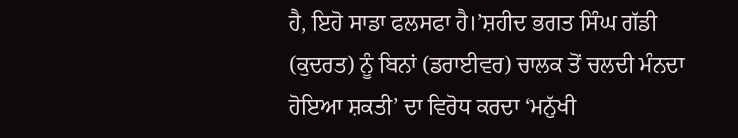ਹੈ, ਇਹੋ ਸਾਡਾ ਫਲਸਫਾ ਹੈ।’ਸ਼ਹੀਦ ਭਗਤ ਸਿੰਘ ਗੱਡੀ (ਕੁਦਰਤ) ਨੂੰ ਬਿਨਾਂ (ਡਰਾਈਵਰ) ਚਾਲਕ ਤੋਂ ਚਲਦੀ ਮੰਨਦਾ ਹੋਇਆ ਸ਼ਕਤੀ’ ਦਾ ਵਿਰੋਧ ਕਰਦਾ ‘ਮਨੁੱਖੀ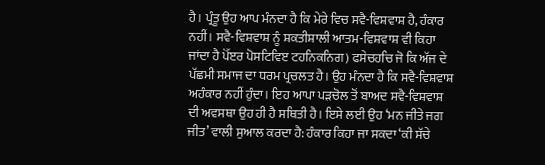ਹੈ। ਪ੍ਰੰਤੂ ਉਹ ਆਪ ਮੰਨਦਾ ਹੈ ਕਿ ਮੇਰੇ ਵਿਚ ਸਵੈ-ਵਿਸ਼ਵਾਸ਼ ਹੈ, ਹੰਕਾਰ ਨਹੀਂ। ਸਵੈ-ਵਿਸ਼ਵਾਸ਼ ਨੂੰ ਸ਼ਕਤੀਸ਼ਾਲੀ ਆਤਮ-ਵਿਸ਼ਵਾਸ਼ ਵੀ ਕਿਹਾ ਜਾਂਦਾ ਹੈ ਪੋੱੲਰ ਪੋਸਟਿਵਿੲ ਟਹਨਿਕਨਿਗ) ਫਸੇਚਹਚਿ ਜੋ ਕਿ ਅੱਜ ਦੇ ਪੱਛਮੀ ਸਮਾਜ ਦਾ ਧਰਮ ਪ੍ਰਚਲਤ ਹੈ। ਉਹ ਮੰਨਦਾ ਹੈ ਕਿ ਸਵੈ-ਵਿਸ਼ਵਾਸ਼ ਅਹੰਕਾਰ ਨਹੀਂ ਹੁੰਦਾ। ਇਹ ਆਪਾ ਪੜਚੋਲ ਤੋਂ ਬਾਅਦ ਸਵੈ-ਵਿਸ਼ਵਾਸ਼ ਦੀ ਅਵਸਥਾ ਉਹ ਹੀ ਹੈ ਸਥਿਤੀ ਹੈ। ਇਸੇ ਲਈ ਉਹ ‘ਮਨ ਜੀਤੇ ਜਗ ਜੀਤ’ ਵਾਲੀ ਸੁਆਲ ਕਰਦਾ ਹੈ: ਹੰਕਾਰ ਕਿਹਾ ਜਾ ਸਕਦਾ ‘ਕੀ ਸੱਚੇ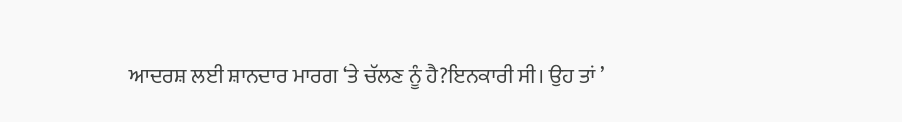ਆਦਰਸ਼ ਲਈ ਸ਼ਾਨਦਾਰ ਮਾਰਗ ‘ਤੇ ਚੱਲਣ ਨੂੰ ਹੈ?ਇਨਕਾਰੀ ਸੀ। ਉਹ ਤਾਂ ’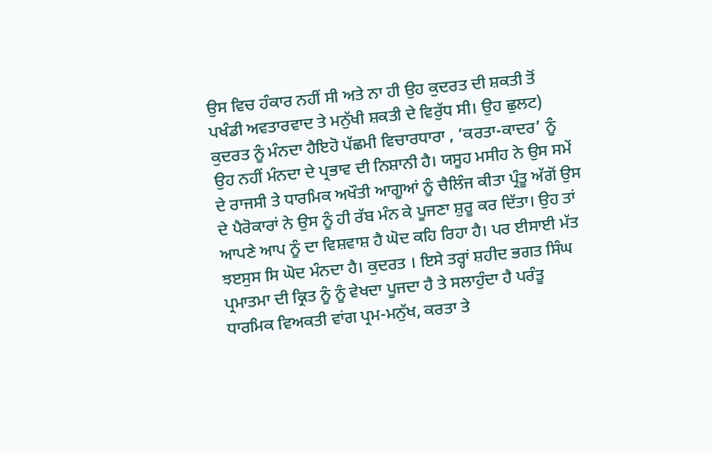ਉਸ ਵਿਚ ਹੰਕਾਰ ਨਹੀਂ ਸੀ ਅਤੇ ਨਾ ਹੀ ਉਹ ਕੁਦਰਤ ਦੀ ਸ਼ਕਤੀ ਤੋਂ ਪਖੰਡੀ ਅਵਤਾਰਵਾਦ ਤੇ ਮਨੁੱਖੀ ਸ਼ਕਤੀ ਦੇ ਵਿਰੁੱਧ ਸੀ। ਉਹ ਛੁਲਟ) ਕੁਦਰਤ ਨੂੰ ਮੰਨਦਾ ਹੈਇਹੋ ਪੱਛਮੀ ਵਿਚਾਰਧਾਰਾ , ‘ਕਰਤਾ-ਕਾਦਰ’ ਨੂੰ ਉਹ ਨਹੀਂ ਮੰਨਦਾ ਦੇ ਪ੍ਰਭਾਵ ਦੀ ਨਿਸ਼ਾਨੀ ਹੈ। ਯਸੂਹ ਮਸੀਹ ਨੇ ਉਸ ਸਮੇਂ ਦੇ ਰਾਜਸੀ ਤੇ ਧਾਰਮਿਕ ਅਖੌਤੀ ਆਗੂਆਂ ਨੂੰ ਚੈਲਿੰਜ ਕੀਤਾ ਪ੍ਰੰਤੂ ਅੱਗੋਂ ਉਸ ਦੇ ਪੈਰੋਕਾਰਾਂ ਨੇ ਉਸ ਨੂੰ ਹੀ ਰੱਬ ਮੰਨ ਕੇ ਪੂਜਣਾ ਸ਼ੁਰੂ ਕਰ ਦਿੱਤਾ। ਉਹ ਤਾਂ ਆਪਣੇ ਆਪ ਨੂੰ ਦਾ ਵਿਸ਼ਵਾਸ਼ ਹੈ ਘੋਦ ਕਹਿ ਰਿਹਾ ਹੈ। ਪਰ ਈਸਾਈ ਮੱਤ ਝੲਸੁਸ ਸਿ ਘੋਦ ਮੰਨਦਾ ਹੈ। ਕੁਦਰਤ । ਇਸੇ ਤਰ੍ਹਾਂ ਸ਼ਹੀਦ ਭਗਤ ਸਿੰਘ ਪ੍ਰਮਾਤਮਾ ਦੀ ਕ੍ਰਿਤ ਨੂੰ ਨੂੰ ਵੇਖਦਾ ਪੂਜਦਾ ਹੈ ਤੇ ਸਲਾਹੁੰਦਾ ਹੈ ਪਰੰਤੂ ਧਾਰਮਿਕ ਵਿਅਕਤੀ ਵਾਂਗ ਪ੍ਰਮ-ਮਨੁੱਖ, ਕਰਤਾ ਤੇ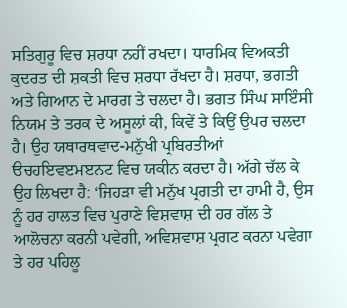ਸਤਿਗੁਰੂ ਵਿਚ ਸ਼ਰਧਾ ਨਹੀਂ ਰਖਦਾ। ਧਾਰਮਿਕ ਵਿਅਕਤੀ ਕੁਦਰਤ ਦੀ ਸ਼ਕਤੀ ਵਿਚ ਸ਼ਰਧਾ ਰੱਖਦਾ ਹੈ। ਸ਼ਰਧਾ, ਭਗਤੀ ਅਤੇ ਗਿਆਨ ਦੇ ਮਾਰਗ ਤੇ ਚਲਦਾ ਹੈ। ਭਗਤ ਸਿੰਘ ਸਾਇੰਸੀ ਨਿਯਮ ਤੇ ਤਰਕ ਦੇ ਅਸੂਲਾਂ ਕੀ, ਕਿਵੇਂ ਤੇ ਕਿਉਂ ਉਪਰ ਚਲਦਾ ਹੈ। ਉਹ ਯਥਾਰਥਵਾਦ-ਮਨੁੱਖੀ ਪ੍ਰਬਿਰਤੀਆਂ ੳਚਹਇਵੲਮੲਨਟ ਵਿਚ ਯਕੀਨ ਕਰਦਾ ਹੈ। ਅੱਗੇ ਚੱਲ ਕੇ ਉਹ ਲਿਖਦਾ ਹੈ: ‘ਜਿਹੜਾ ਵੀ ਮਨੁੱਖ ਪ੍ਰਗਤੀ ਦਾ ਹਾਮੀ ਹੈ, ਉਸ ਨੂੰ ਹਰ ਹਾਲਤ ਵਿਚ ਪੁਰਾਣੇ ਵਿਸ਼ਵਾਸ਼ ਦੀ ਹਰ ਗੱਲ ਤੇ ਆਲੋਚਨਾ ਕਰਨੀ ਪਵੇਗੀ, ਅਵਿਸ਼ਵਾਸ਼ ਪ੍ਰਗਟ ਕਰਨਾ ਪਵੇਗਾ ਤੇ ਹਰ ਪਹਿਲੂ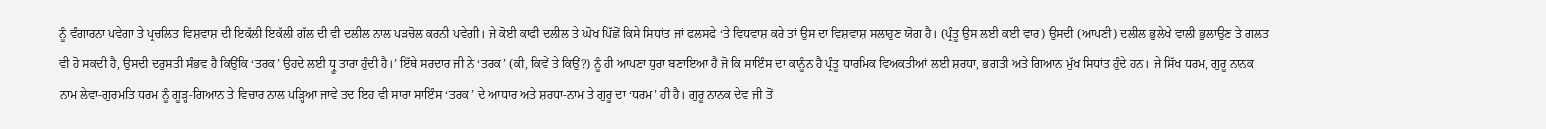ਨੂੰ ਵੰਗਾਰਨਾ ਪਵੇਗਾ ਤੇ ਪ੍ਰਚਲਿਤ ਵਿਸ਼ਵਾਸ਼ ਦੀ ਇਕੱਲੀ ਇਕੱਲੀ ਗੱਲ ਦੀ ਵੀ ਦਲੀਲ ਨਾਲ ਪੜਚੋਲ ਕਰਨੀ ਪਵੇਗੀ। ਜੇ ਕੋਈ ਕਾਫੀ ਦਲੀਲ ਤੇ ਘੋਖ ਪਿੱਛੋਂ ਕਿਸੇ ਸਿਧਾਂਤ ਜਾਂ ਫਲਸਫੇ ‘ਤੇ ਵਿਧਵਾਸ਼ ਕਰੇ ਤਾਂ ਉਸ ਦਾ ਵਿਸ਼ਵਾਸ਼ ਸਲਾਹੁਣ ਯੋਗ ਹੈ। (ਪ੍ਰੰਤੂ ਉਸ ਲਈ ਕਈ ਵਾਰ) ਉਸਦੀ (ਆਪਣੀ) ਦਲੀਲ ਭੁਲੇਖੇ ਵਾਲੀ ਭੁਲਾਉਣ ਤੇ ਗਲਤ ਵੀ ਹੋ ਸਕਦੀ ਹੈ, ਉਸਦੀ ਦਰੁਸਤੀ ਸੰਭਵ ਹੈ ਕਿਉਂਕਿ ‘ਤਰਕ’ ਉਹਦੇ ਲਈ ਧ੍ਰੂ ਤਾਰਾ ਹੁੰਦੀ ਹੈ।’ ਇੱਥੇ ਸਰਦਾਰ ਜੀ ਨੇ ‘ਤਰਕ’ (ਕੀ, ਕਿਵੇਂ ਤੇ ਕਿਉਂ?) ਨੂੰ ਹੀ ਆਪਣਾ ਧੁਰਾ ਬਣਾਇਆ ਹੈ ਜੋ ਕਿ ਸਾਇੰਸ ਦਾ ਕਾਨੂੰਨ ਹੈ ਪ੍ਰੰਤੂ ਧਾਰਮਿਕ ਵਿਅਕਤੀਆਂ ਲਈ ਸ਼ਰਧਾ, ਭਗਤੀ ਅਤੇ ਗਿਆਨ ਮੁੱਖ ਸਿਧਾਂਤ ਹੁੰਦੇ ਹਨ। ਜੇ ਸਿੱਖ ਧਰਮ, ਗੁਰੂ ਨਾਨਕ ਨਾਮ ਲੇਵਾ-ਗੁਰਮਤਿ ਧਰਮ ਨੂੰ ਗੂੜ੍ਹ-ਗਿਆਨ ਤੇ ਵਿਚਾਰ ਨਾਲ ਪੜ੍ਹਿਆ ਜਾਵੇ ਤਦ ਇਹ ਵੀ ਸਾਰਾ ਸਾਇੰਸ ‘ਤਰਕ’ ਦੇ ਆਧਾਰ ਅਤੇ ਸ਼ਰਧਾ-ਨਾਮ ਤੇ ਗੁਰੂ ਦਾ ‘ਧਰਮ’ ਹੀ ਹੈ। ਗੁਰੂ ਨਾਨਕ ਦੇਵ ਜੀ ਤੋਂ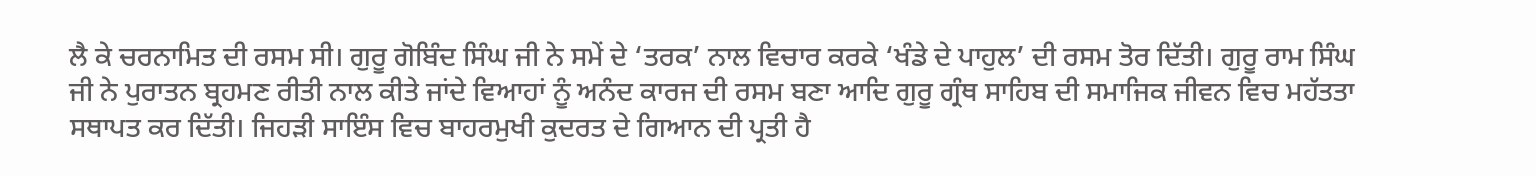ਲੈ ਕੇ ਚਰਨਾਮਿਤ ਦੀ ਰਸਮ ਸੀ। ਗੁਰੂ ਗੋਬਿੰਦ ਸਿੰਘ ਜੀ ਨੇ ਸਮੇਂ ਦੇ ‘ਤਰਕ’ ਨਾਲ ਵਿਚਾਰ ਕਰਕੇ ‘ਖੰਡੇ ਦੇ ਪਾਹੁਲ’ ਦੀ ਰਸਮ ਤੋਰ ਦਿੱਤੀ। ਗੁਰੂ ਰਾਮ ਸਿੰਘ ਜੀ ਨੇ ਪੁਰਾਤਨ ਬ੍ਰਹਮਣ ਰੀਤੀ ਨਾਲ ਕੀਤੇ ਜਾਂਦੇ ਵਿਆਹਾਂ ਨੂੰ ਅਨੰਦ ਕਾਰਜ ਦੀ ਰਸਮ ਬਣਾ ਆਦਿ ਗੁਰੂ ਗ੍ਰੰਥ ਸਾਹਿਬ ਦੀ ਸਮਾਜਿਕ ਜੀਵਨ ਵਿਚ ਮਹੱਤਤਾ ਸਥਾਪਤ ਕਰ ਦਿੱਤੀ। ਜਿਹੜੀ ਸਾਇੰਸ ਵਿਚ ਬਾਹਰਮੁਖੀ ਕੁਦਰਤ ਦੇ ਗਿਆਨ ਦੀ ਪ੍ਰਤੀ ਹੈ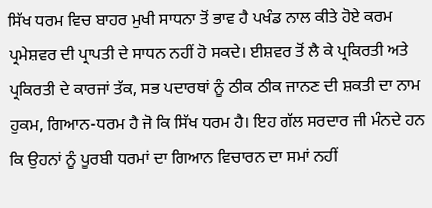ਸਿੱਖ ਧਰਮ ਵਿਚ ਬਾਹਰ ਮੁਖੀ ਸਾਧਨਾ ਤੋਂ ਭਾਵ ਹੈ ਪਖੰਡ ਨਾਲ ਕੀਤੇ ਹੋਏ ਕਰਮ ਪ੍ਰਮੇਸ਼ਵਰ ਦੀ ਪ੍ਰਾਪਤੀ ਦੇ ਸਾਧਨ ਨਹੀਂ ਹੋ ਸਕਦੇ। ਈਸ਼ਵਰ ਤੋਂ ਲੈ ਕੇ ਪ੍ਰਕਿਰਤੀ ਅਤੇ ਪ੍ਰਕਿਰਤੀ ਦੇ ਕਾਰਜਾਂ ਤੱਕ, ਸਭ ਪਦਾਰਥਾਂ ਨੂੰ ਠੀਕ ਠੀਕ ਜਾਨਣ ਦੀ ਸ਼ਕਤੀ ਦਾ ਨਾਮ ਹੁਕਮ, ਗਿਆਨ-ਧਰਮ ਹੈ ਜੋ ਕਿ ਸਿੱਖ ਧਰਮ ਹੈ। ਇਹ ਗੱਲ ਸਰਦਾਰ ਜੀ ਮੰਨਦੇ ਹਨ ਕਿ ਉਹਨਾਂ ਨੂੰ ਪੂਰਬੀ ਧਰਮਾਂ ਦਾ ਗਿਆਨ ਵਿਚਾਰਨ ਦਾ ਸਮਾਂ ਨਹੀਂ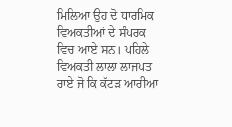ਮਿਲਿਆ ਉਹ ਦੋ ਧਾਰਮਿਕ ਵਿਅਕਤੀਆਂ ਦੇ ਸੰਪਰਕ ਵਿਚ ਆਏ ਸਨ। ਪਹਿਲੇ ਵਿਅਕਤੀ ਲਾਲਾ ਲਾਜਪਤ ਰਾਏ ਜੋ ਕਿ ਕੱਟੜ ਆਰੀਆ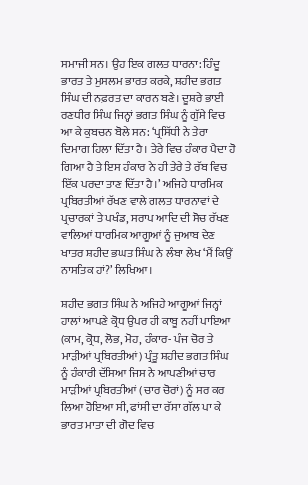ਸਮਾਜੀ ਸਨ। ਉਹ ਇਕ ਗਲਤ ਧਾਰਨਾ: ਹਿੰਦੂ ਭਾਰਤ ਤੇ ਮੁਸਲਮ ਭਾਰਤ ਕਰਕੇ, ਸ਼ਹੀਦ ਭਗਤ ਸਿੰਘ ਦੀ ਨਫ਼ਰਤ ਦਾ ਕਾਰਨ ਬਣੇ। ਦੂਸ਼ਰੇ ਭਾਈ ਰਣਧੀਰ ਸਿੰਘ ਜਿਨ੍ਹਾਂ ਭਗਤ ਸਿੰਘ ਨੂੰ ਗੁੱਸੇ ਵਿਚ ਆ ਕੇ ਕੁਬਚਨ ਬੋਲੇ ਸਨ: ‘ਪ੍ਰਸਿੱਧੀ ਨੇ ਤੇਰਾ ਦਿਮਾਗ ਹਿਲਾ ਦਿੱਤਾ ਹੈ। ਤੇਰੇ ਵਿਚ ਹੰਕਾਰ ਪੈਦਾ ਹੋ ਗਿਆ ਹੈ ਤੇ ਇਸ ਹੰਕਾਰ ਨੇ ਹੀ ਤੇਰੇ ਤੇ ਰੱਬ ਵਿਚ ਇੱਕ ਪਰਦਾ ਤਾਣ ਦਿੱਤਾ ਹੈ।’ ਅਜਿਹੇ ਧਾਰਮਿਕ ਪ੍ਰਬਿਰਤੀਆਂ ਰੱਖਣ ਵਾਲੇ ਗਲਤ ਧਾਰਨਾਵਾਂ ਦੇ ਪ੍ਰਚਾਰਕਾਂ ਤੇ ਪਖੰਡ, ਸਰਾਪ ਆਦਿ ਦੀ ਸੋਚ ਰੱਖਣ ਵਾਲਿਆਂ ਧਾਰਮਿਕ ਆਗੂਆਂ ਨੂੰ ਜੁਆਬ ਦੇਣ ਖਾਤਰ ਸ਼ਹੀਦ ਭਘਤ ਸਿੰਘ ਨੇ ਲੰਬਾ ਲੇਖ ‘ਮੈਂ ਕਿਉਂ ਨਾਸਤਿਕ ਹਾਂ?’ ਲਿਖਿਆ।

ਸ਼ਹੀਦ ਭਗਤ ਸਿੰਘ ਨੇ ਅਜਿਹੇ ਆਗੂਆਂ ਜਿਨ੍ਹਾਂ ਹਾਲਾਂ ਆਪਣੇ ਕ੍ਰੋਧ ਉਪਰ ਹੀ ਕਾਬੂ ਨਹੀਂ ਪਾਇਆ (ਕਾਮ, ਕ੍ਰੋਧ, ਲੋਭ, ਮੋਹ, ਹੰਕਾਰ- ਪੰਜ ਚੋਰ ਤੇ ਮਾੜੀਆਂ ਪ੍ਰਬਿਰਤੀਆਂ) ਪ੍ਰੰਤੂ ਸ਼ਹੀਦ ਭਗਤ ਸਿੰਘ ਨੂੰ ਹੰਕਾਰੀ ਦੱਸਿਆ ਜਿਸ ਨੇ ਆਪਣੀਆਂ ਚਾਰ ਮਾੜੀਆਂ ਪ੍ਰਬਿਰਤੀਆਂ (ਚਾਰ ਚੋਰਾਂ) ਨੂੰ ਸਰ ਕਰ ਲਿਆ ਹੋਇਆ ਸੀ, ਫਾਂਸੀ ਦਾ ਰੱਸਾ ਗੱਲ ਪਾ ਕੇ ਭਾਰਤ ਮਾਤਾ ਦੀ ਗੋਦ ਵਿਚ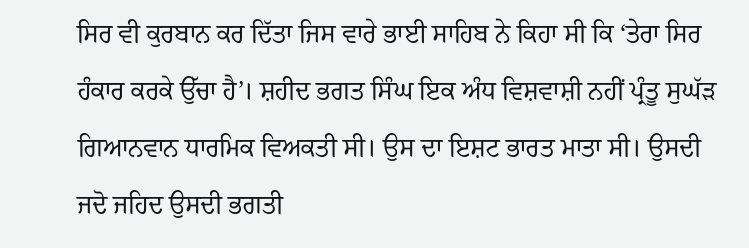ਸਿਰ ਵੀ ਕੁਰਬਾਨ ਕਰ ਦਿੱਤਾ ਜਿਸ ਵਾਰੇ ਭਾਈ ਸਾਹਿਬ ਨੇ ਕਿਹਾ ਸੀ ਕਿ ‘ਤੇਰਾ ਸਿਰ ਹੰਕਾਰ ਕਰਕੇ ਉੱਚਾ ਹੈ’। ਸ਼ਹੀਦ ਭਗਤ ਸਿੰਘ ਇਕ ਅੰਧ ਵਿਸ਼ਵਾਸ਼ੀ ਨਹੀਂ ਪ੍ਰੰਤੂ ਸੁਘੱੜ ਗਿਆਨਵਾਨ ਧਾਰਮਿਕ ਵਿਅਕਤੀ ਸੀ। ਉਸ ਦਾ ਇਸ਼ਟ ਭਾਰਤ ਮਾਤਾ ਸੀ। ਉਸਦੀ ਜਦੋ ਜਹਿਦ ਉਸਦੀ ਭਗਤੀ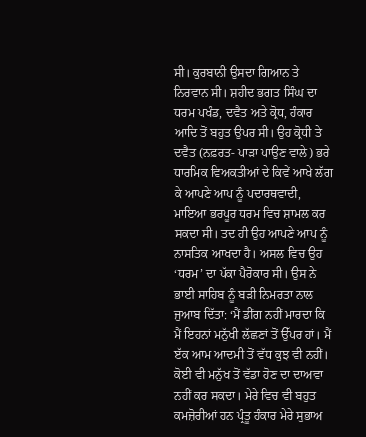ਸੀ। ਕੁਰਬਾਨੀ ਉਸਦਾ ਗਿਆਨ ਤੇ ਨਿਰਵਾਨ ਸੀ। ਸ਼ਹੀਦ ਭਗਤ ਸਿੰਘ ਦਾ ਧਰਮ ਪਖੰਡ, ਦਵੈਤ ਅਤੇ ਕ੍ਰੋਧ, ਹੰਕਾਰ ਆਦਿ ਤੋਂ ਬਹੁਤ ਉਪਰ ਸੀ। ਉਹ ਕ੍ਰੋਧੀ ਤੇ ਦਵੈਤ (ਨਫ਼ਰਤ- ਪਾੜਾ ਪਾਉਣ ਵਾਲੇ) ਭਰੇ ਧਾਰਮਿਕ ਵਿਅਕਤੀਆਂ ਦੇ ਕਿਵੇਂ ਆਖੇ ਲੱਗ ਕੇ ਆਪਣੇ ਆਪ ਨੂੰ ਪਦਾਰਥਵਾਦੀ, ਮਾਇਆ ਭਰਪੂਰ ਧਰਮ ਵਿਚ ਸ਼ਾਮਲ ਕਰ ਸਕਦਾ ਸੀ। ਤਦ ਹੀ ਉਹ ਆਪਣੇ ਆਪ ਨੂੰ ਨਾਸਤਿਕ ਆਖਦਾ ਹੈ। ਅਸਲ ਵਿਚ ਉਹ ‘ਧਰਮ’ ਦਾ ਪੱਕਾ ਪੈਰੋਕਾਰ ਸੀ। ਉਸ ਨੇ ਭਾਈ ਸਾਹਿਬ ਨੂੰ ਬੜੀ ਨਿਮਰਤਾ ਨਾਲ ਜੁਆਬ ਦਿੱਤਾ: ‘ਮੈਂ ਡੀਂਗ ਨਹੀਂ ਮਾਰਦਾ ਕਿ ਮੈਂ ਇਹਨਾਂ ਮਨੁੱਖੀ ਲੱਛਣਾਂ ਤੋਂ ਉੱਪਰ ਹਾਂ। ਮੈਂ ੲੱਕ ਆਮ ਆਦਮੀ ਤੋਂ ਵੱਧ ਕੁਝ ਵੀ ਨਹੀਂ। ਕੋਈ ਵੀ ਮਨੁੱਖ ਤੋਂ ਵੱਡਾ ਹੋਣ ਦਾ ਦਾਅਵਾ ਨਹੀਂ ਕਰ ਸਕਦਾ। ਮੇਰੇ ਵਿਚ ਵੀ ਬਹੁਤ ਕਮਜ਼ੋਰੀਆਂ ਹਨ ਪ੍ਰੰਤੂ ਹੰਕਾਰ ਮੇਰੇ ਸੁਭਾਅ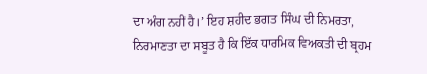ਦਾ ਅੰਗ ਨਹੀਂ ਹੈ।’ ਇਹ ਸ਼ਹੀਦ ਭਗਤ ਸਿੰਘ ਦੀ ਨਿਮਰਤਾ, ਨਿਰਮਾਣਤਾ ਦਾ ਸਬੂਤ ਹੈ ਕਿ ਇੱਕ ਧਾਰਮਿਕ ਵਿਅਕਤੀ ਦੀ ਬ੍ਰਹਮ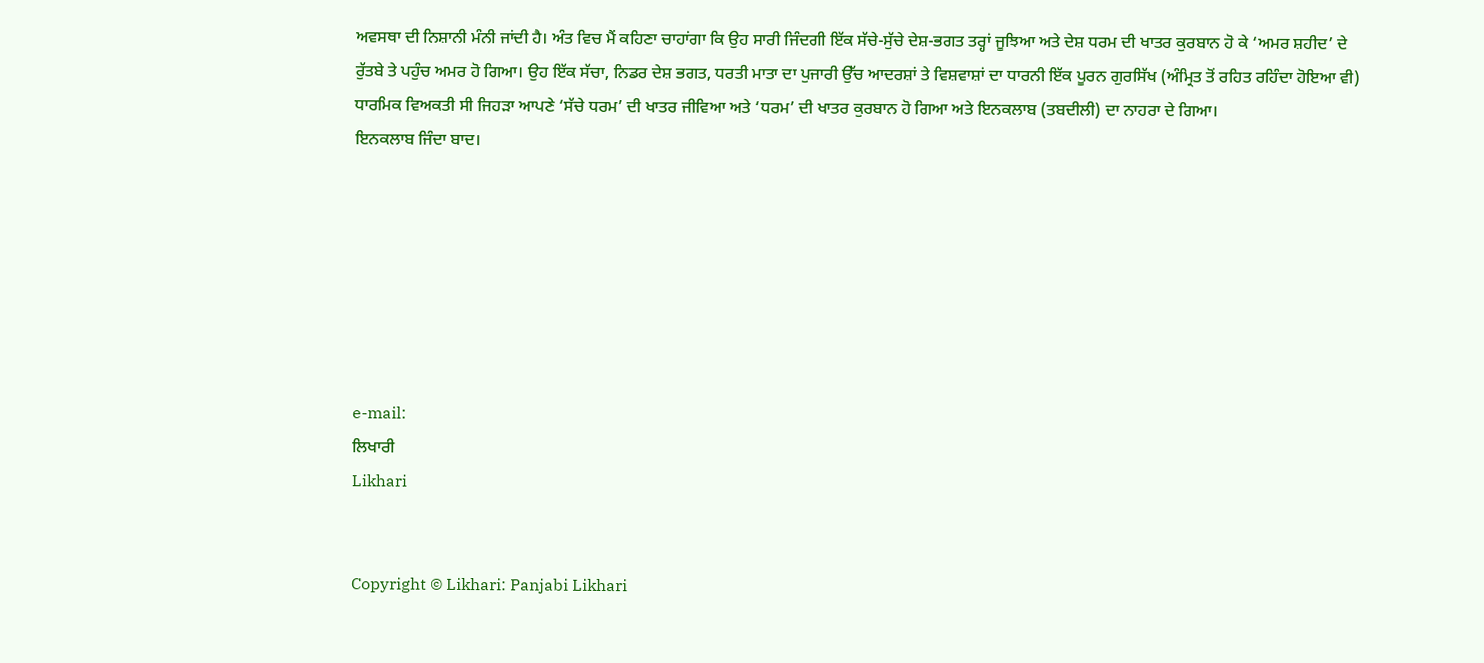ਅਵਸਥਾ ਦੀ ਨਿਸ਼ਾਨੀ ਮੰਨੀ ਜਾਂਦੀ ਹੈ। ਅੰਤ ਵਿਚ ਮੈਂ ਕਹਿਣਾ ਚਾਹਾਂਗਾ ਕਿ ਉਹ ਸਾਰੀ ਜਿੰਦਗੀ ਇੱਕ ਸੱਚੇ-ਸੁੱਚੇ ਦੇਸ਼-ਭਗਤ ਤਰ੍ਹਾਂ ਜੂਝਿਆ ਅਤੇ ਦੇਸ਼ ਧਰਮ ਦੀ ਖਾਤਰ ਕੁਰਬਾਨ ਹੋ ਕੇ ‘ਅਮਰ ਸ਼ਹੀਦ’ ਦੇ ਰੁੱਤਬੇ ਤੇ ਪਹੁੰਚ ਅਮਰ ਹੋ ਗਿਆ। ਉਹ ਇੱਕ ਸੱਚਾ, ਨਿਡਰ ਦੇਸ਼ ਭਗਤ, ਧਰਤੀ ਮਾਤਾ ਦਾ ਪੁਜਾਰੀ ਉੱਚ ਆਦਰਸ਼ਾਂ ਤੇ ਵਿਸ਼ਵਾਸ਼ਾਂ ਦਾ ਧਾਰਨੀ ਇੱਕ ਪੂਰਨ ਗੁਰਸਿੱਖ (ਅੰਮ੍ਰਿਤ ਤੋਂ ਰਹਿਤ ਰਹਿੰਦਾ ਹੋਇਆ ਵੀ) ਧਾਰਮਿਕ ਵਿਅਕਤੀ ਸੀ ਜਿਹੜਾ ਆਪਣੇ ‘ਸੱਚੇ ਧਰਮ’ ਦੀ ਖਾਤਰ ਜੀਵਿਆ ਅਤੇ ‘ਧਰਮ’ ਦੀ ਖਾਤਰ ਕੁਰਬਾਨ ਹੋ ਗਿਆ ਅਤੇ ਇਨਕਲਾਬ (ਤਬਦੀਲੀ) ਦਾ ਨਾਹਰਾ ਦੇ ਗਿਆ।
ਇਨਕਲਾਬ ਜਿੰਦਾ ਬਾਦ।







e-mail:
ਲਿਖਾਰੀ
Likhari


Copyright © Likhari: Panjabi Likhari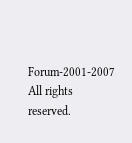Forum-2001-2007 All rights reserved.